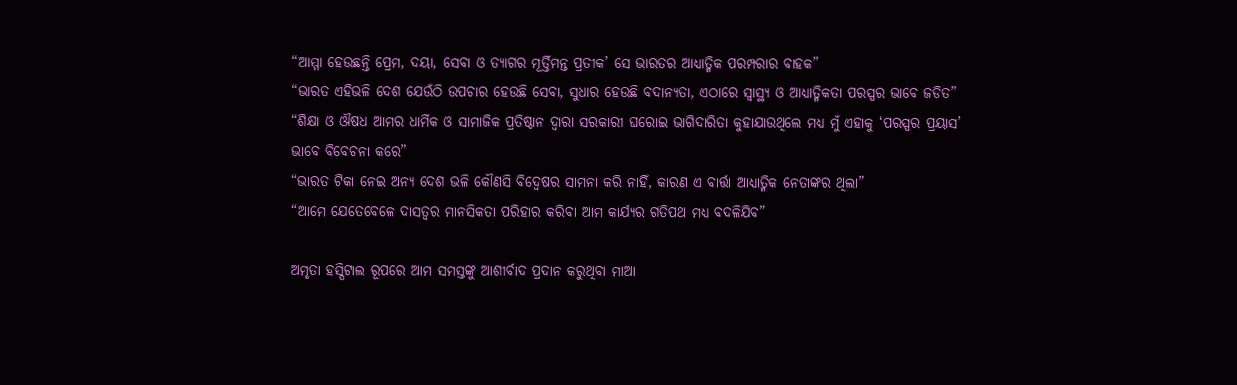“ଆମ୍ମା ହେଉଛନ୍ତି ପ୍ରେମ, ଦୟା, ସେବା ଓ ତ୍ୟାଗର ମୂର୍ତ୍ତିମନ୍ତ ପ୍ରତୀକ’ ସେ ଭାରତର ଆଧ୍ୟାତ୍ମିକ ପରମ୍ପରାର ବାହକ”
“ଭାରତ ଏହିଭଳି ଦେଶ ଯେଉଁଠି ଉପଚାର ହେଉଛି ସେବା, ସୁଧାର ହେଉଛି ବଦାନ୍ୟତା, ଏଠାରେ ସ୍ୱାସ୍ଥ୍ୟ ଓ ଆଧ୍ୟାତ୍ମିକତା ପରସ୍ପର ଭାବେ ଜଡିତ”
“ଶିକ୍ଷା ଓ ଔଷଧ ଆମର ଧାର୍ମିକ ଓ ସାମାଜିକ ପ୍ରତିଷ୍ଠାନ ଦ୍ୱାରା ସରକାରୀ ଘରୋଇ ଭାଗିଦାରିତା କୁହାଯାଉଥିଲେ ମଧ୍ୟ ମୁଁ ଏହାକୁ ‘ପରସ୍ପର ପ୍ରୟାସ’ ଭାବେ ବିବେଚନା କରେ”
“ଭାରତ ଟିକା ନେଇ ଅନ୍ୟ ଦେଶ ଭଳି କୌଣସି ବିଦ୍ୱେଷର ସାମନା କରି ନାହିଁ, କାରଣ ଏ ବାର୍ତ୍ତା ଆଧ୍ୟାତ୍ମିକ ନେତାଙ୍କର ଥିଲା”
“ଆମେ ଯେତେବେଳେ ଦାସତ୍ୱର ମାନସିକତା ପରିହାର କରିବା ଆମ କାର୍ଯ୍ୟର ଗତିପଥ ମଧ୍ୟ ବଦଳିଯିବ”

ଅମୃତା ହସ୍ପିଟାଲ ରୂପରେ ଆମ ସମସ୍ତଙ୍କୁ ଆଶୀର୍ବାଦ ପ୍ରଦାନ କରୁଥିବା ମାଆ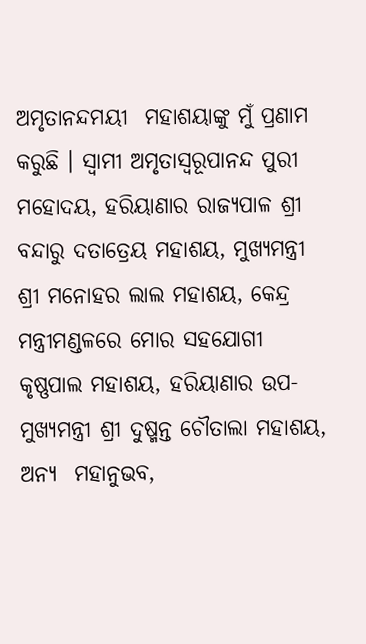ଅମୃତାନନ୍ଦମୟୀ  ମହାଶୟାଙ୍କୁ ମୁଁ ପ୍ରଣାମ କରୁଛି । ସ୍ୱାମୀ ଅମୃତାସ୍ୱରୂପାନନ୍ଦ ପୁରୀ ମହୋଦୟ, ହରିୟାଣାର ରାଜ୍ୟପାଳ ଶ୍ରୀ ବନ୍ଦାରୁ ଦତାତ୍ରେୟ ମହାଶୟ, ମୁଖ୍ୟମନ୍ତ୍ରୀ ଶ୍ରୀ ମନୋହର ଲାଲ ମହାଶୟ, କେନ୍ଦ୍ର ମନ୍ତ୍ରୀମଣ୍ଡଳରେ ମୋର ସହଯୋଗୀ କୃଷ୍ଣପାଲ ମହାଶୟ, ହରିୟାଣାର ଉପ-ମୁଖ୍ୟମନ୍ତ୍ରୀ ଶ୍ରୀ ଦୁଷ୍ମନ୍ତ ଚୌତାଲା ମହାଶୟ, ଅନ୍ୟ  ମହାନୁଭବ,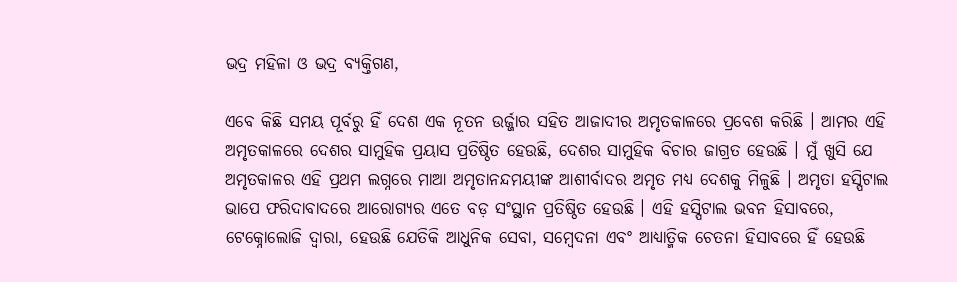ଭଦ୍ର ମହିଳା ଓ ଭଦ୍ର ବ୍ୟକ୍ତିଗଣ,

ଏବେ କିଛି ସମୟ ପୂର୍ବରୁ ହିଁ ଦେଶ ଏକ ନୂତନ ଉର୍ଜ୍ଜାର‌ ସହିତ ଆଜାଦୀର ଅମୃତକାଳରେ ପ୍ରବେଶ କରିଛି । ଆମର ଏହି ଅମୃତକାଳରେ ଦେଶର ସାମୁହିକ ପ୍ରୟାସ ପ୍ରତିଷ୍ଠିତ ହେଉଛି, ଦେଶର ସାମୁହିକ ବିଚାର ଜାଗ୍ରତ ହେଉଛି । ମୁଁ ଖୁସି ଯେ ଅମୃତକାଳର ଏହି ପ୍ରଥମ ଲଗ୍ନରେ ମାଆ ଅମୃତାନନ୍ଦମୟୀଙ୍କ ଆଶୀର୍ବାଦର ଅମୃତ ମଧ୍ୟ ଦେଶକୁ ମିଳୁଛି । ଅମୃତା ହସ୍ପିଟାଲ ଭାପେ ଫରିଦାବାଦରେ ଆରୋଗ୍ୟର ଏତେ ବଡ଼ ସଂସ୍ଥାନ ପ୍ରତିଷ୍ଠିତ ହେଉଛି । ଏହି ହସ୍ପିଟାଲ ଭବନ ହିସାବରେ, ଟେକ୍ନୋଲୋଜି ଦ୍ୱାରା, ହେଉଛି ଯେତିକି ଆଧୁନିକ ସେବା, ସମ୍ବେଦନା ଏବଂ ଆଧ୍ୟାତ୍ମିକ ଚେତନା ହିସାବରେ ହିଁ ହେଉଛି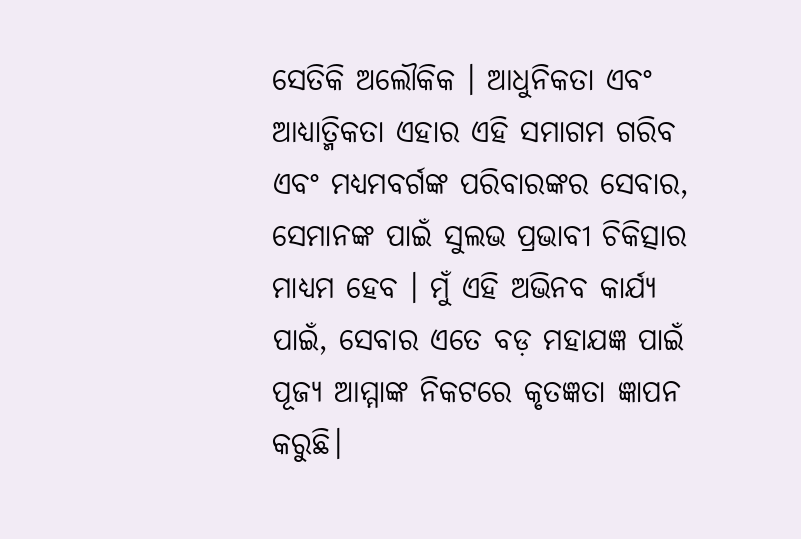ସେତିକି ଅଲୌକିକ । ଆଧୁନିକତା ଏବଂ ଆଧ୍ୟାତ୍ମିକତା ଏହାର ଏହି ସମାଗମ ଗରିବ ଏବଂ ମଧ୍ୟମବର୍ଗଙ୍କ ପରିବାରଙ୍କର ସେବାର, ସେମାନଙ୍କ ପାଇଁ ସୁଲଭ ପ୍ରଭାବୀ ଚିକିତ୍ସାର ମାଧ୍ୟମ ହେବ । ମୁଁ ଏହି ଅଭିନବ କାର୍ଯ୍ୟ ପାଇଁ, ସେବାର ଏତେ ବଡ଼ ମହାଯଜ୍ଞ ପାଇଁ ପୂଜ୍ୟ ଆମ୍ମାଙ୍କ ନିକଟରେ କୃତଜ୍ଞତା ଜ୍ଞାପନ କରୁଛି।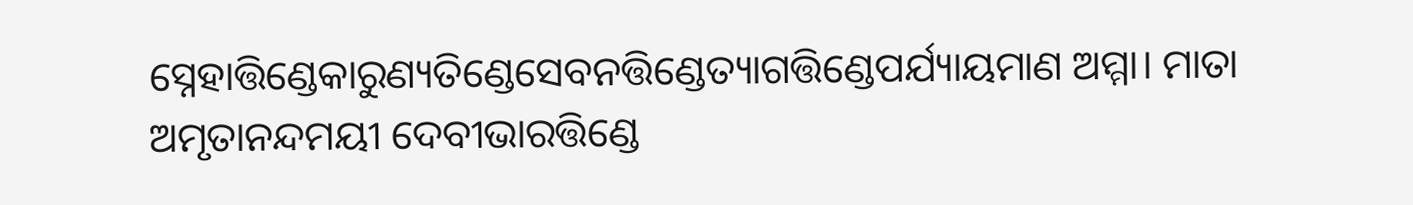ସ୍ନେହାତ୍ତିଣ୍ଡେକାରୁଣ୍ୟତିଣ୍ଡେସେବନତ୍ତିଣ୍ଡେତ୍ୟାଗତ୍ତିଣ୍ଡେପର୍ଯ୍ୟାୟମାଣ ଅମ୍ମା। ମାତା ଅମୃତାନନ୍ଦମୟୀ ଦେବୀଭାରତ୍ତିଣ୍ଡେ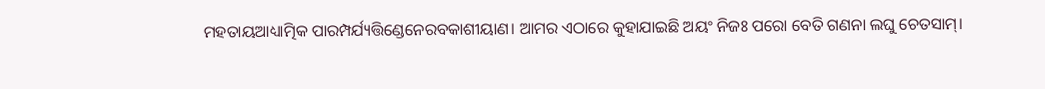ମହତାୟଆଧ୍ୟାତ୍ମିକ ପାରମ୍ପର୍ଯ୍ୟତ୍ତିଣ୍ଡେନେରବକାଶୀୟାଣ। ଆମର ଏଠାରେ କୁହାଯାଇଛି ଅୟଂ ନିଜଃ ପରୋ ବେତି ଗଣନା ଲଘୁ ଚେତସାମ୍।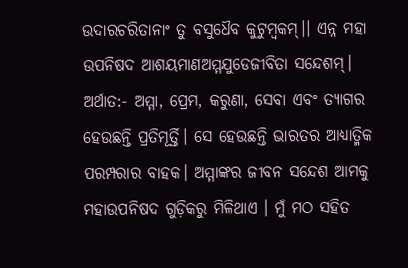ଉଦାରଚରିତାନାଂ ତୁ ବସୁଧୈବ କୁଟୁମ୍ବକମ୍।। ଏନ୍ନ ମହା ଉପନିଷଦ ଆଶୟମାଣଅମ୍ମଯୁଡେଜୀବିତା ସନ୍ଦେଶମ୍। ଅର୍ଥାତ:- ଅମ୍ମା, ପ୍ରେମ, କରୁଣା, ସେବା ଏବଂ ତ୍ୟାଗର ହେଉଛନ୍ତି ପ୍ରତିମୂର୍ତ୍ତି। ସେ ହେଉଛନ୍ତି ଭାରତର ଆଧ୍ୟାତ୍ମିକ ପରମ୍ପରାର ବାହକ। ଅମ୍ମାଙ୍କର ଜୀବନ ସନ୍ଦେଶ ଆମକୁ ମହାଉପନିଷଦ ଗୁଡ଼ିକରୁ ମିଳିଥାଏ । ମୁଁ ମଠ ସହିତ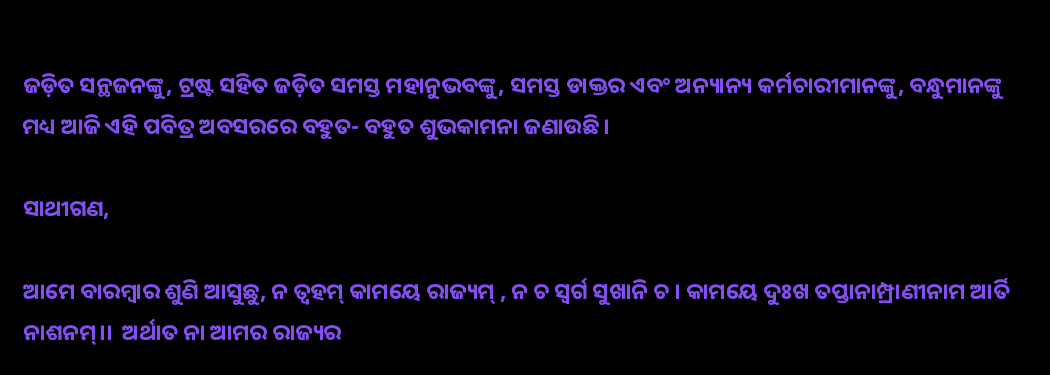ଜଡ଼ିତ ସନ୍ଥଜନଙ୍କୁ, ଟ୍ରଷ୍ଟ ସହିତ ଜଡ଼ିତ ସମସ୍ତ ମହାନୁଭବଙ୍କୁ, ସମସ୍ତ ଡାକ୍ତର ଏବଂ ଅନ୍ୟାନ୍ୟ କର୍ମଚାରୀମାନଙ୍କୁ, ବନ୍ଧୁମାନଙ୍କୁ ମଧ୍ୟ ଆଜି ଏହି ପବିତ୍ର ଅବସରରେ ବହୁତ- ବହୁତ ଶୁଭକାମନା ଜଣାଉଛି।

ସାଥୀଗଣ,

ଆମେ ବାରମ୍ବାର ଶୁଣି ଆସୁଛୁ, ନ ତ୍ବହମ୍ କାମୟେ ରାଜ୍ୟମ୍ , ନ ଚ ସ୍ବର୍ଗ ସୁଖାନି ଚ । କାମୟେ ଦୁଃଖ ତପ୍ତାନାମ୍ପ୍ରାଣୀନାମ ଆର୍ତି ନାଶନମ୍।।  ଅର୍ଥାତ ନା ଆମର ରାଜ୍ୟର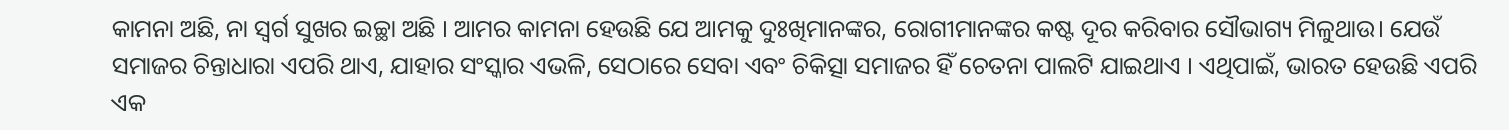କାମନା ଅଛି, ନା ସ୍ୱର୍ଗ ସୁଖର ଇଚ୍ଛା ଅଛି । ଆମର କାମନା ହେଉଛି ଯେ ଆମକୁ ଦୁଃଖିମାନଙ୍କର, ରୋଗୀମାନଙ୍କର କଷ୍ଟ ଦୂର କରିବାର ସୌଭାଗ୍ୟ ମିଳୁଥାଉ। ଯେଉଁ ସମାଜର ଚିନ୍ତାଧାରା ଏପରି ଥାଏ, ଯାହାର ସଂସ୍କାର ଏଭଳି, ସେଠାରେ ସେବା ଏବଂ ଚିକିତ୍ସା ସମାଜର ହିଁ ଚେତନା ପାଲଟି ଯାଇଥାଏ । ଏଥିପାଇଁ, ଭାରତ ହେଉଛି ଏପରି ଏକ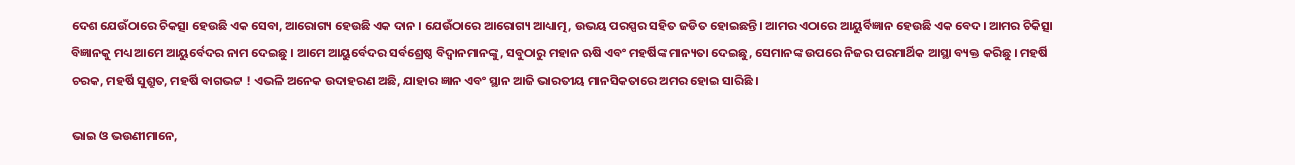ଦେଶ ଯେଉଁଠାରେ ଚିକତ୍ସା ହେଉଛି ଏକ ସେବା, ଆରୋଗ୍ୟ ହେଉଛି ଏକ ଦାନ । ଯେଉଁଠାରେ ଆରୋଗ୍ୟ ଆଧ୍ୟାତ୍ମ, ଉଭୟ ପରସ୍ପର ସହିତ ଜଡିତ ହୋଇଛନ୍ତି। ଆମର ଏଠାରେ ଆୟୁର୍ବିଜ୍ଞାନ ହେଉଛି ଏକ ବେଦ। ଆମର ଚିକିତ୍ସା ବିଜ୍ଞାନକୁ ମଧ୍ୟ ଆମେ ଆୟୁର୍ବେଦର ନାମ ଦେଇଛୁ । ଆମେ ଆୟୁର୍ବେଦର ସର୍ବଶ୍ରେଷ୍ଠ ବିଦ୍ୱାନମାନଙ୍କୁ, ସବୁଠାରୁ ମହାନ ଋଷି ଏବଂ ମହର୍ଷିଙ୍କ ମାନ୍ୟତା ଦେଇଛୁ, ସେମାନଙ୍କ ଉପରେ ନିଜର ପରମାର୍ଥିକ ଆସ୍ଥା ବ୍ୟକ୍ତ କରିଛୁ । ମହର୍ଷି ଚରକ, ମହର୍ଷି ସୁଶ୍ରୁତ, ମହର୍ଷି ବାଗଭଟ୍ଟ ! ଏଭଳି ଅନେକ ଉଦାହରଣ ଅଛି, ଯାହାର ଜ୍ଞାନ ଏବଂ ସ୍ଥାନ ଆଜି ଭାରତୀୟ ମାନସିକତାରେ ଅମର ହୋଇ ସାରିଛି ।

ଭାଇ ଓ ଭଉଣୀମାନେ,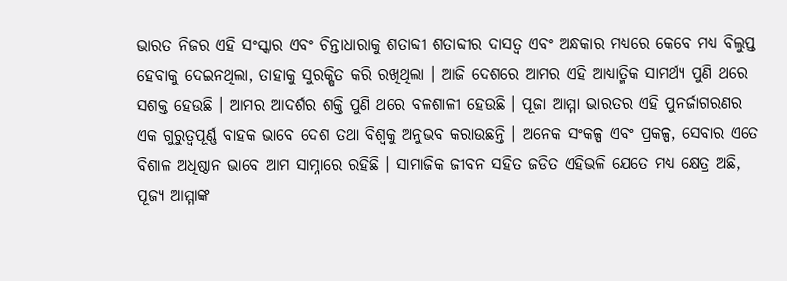ଭାରତ ନିଜର ଏହି ସଂସ୍କାର ଏବଂ ଚିନ୍ତାଧାରାକୁ ଶତାବ୍ଦୀ ଶତାବ୍ଦୀର ଦାସତ୍ୱ ଏବଂ ଅନ୍ଧକାର ମଧ୍ୟରେ କେବେ ମଧ୍ୟ ବିଲୁପ୍ତ  ହେବାକୁ ଦେଇନଥିଲା, ତାହାକୁ ସୁରକ୍ଷିତ କରି ରଖିଥିଲା । ଆଜି ଦେଶରେ ଆମର ଏହି ଆଧ୍ୟାତ୍ମିକ ସାମର୍ଥ୍ୟ ପୁଣି ଥରେ ସଶକ୍ତ ହେଉଛି । ଆମର ଆଦର୍ଶର ଶକ୍ତି ପୁଣି ଥରେ ବଳଶାଳୀ ହେଉଛି । ପୂଜା ଆମ୍ମା ଭାରତର ଏହି ପୁନର୍ଜାଗରଣର ଏକ ଗୁରୁତ୍ୱପୂର୍ଣ୍ଣ ବାହକ ଭାବେ ଦେଶ ତଥା ବିଶ୍ୱକୁ ଅନୁଭବ କରାଉଛନ୍ତି । ଅନେକ ସଂକଳ୍ପ ଏବଂ ପ୍ରକଳ୍ପ, ସେବାର ଏତେ ବିଶାଳ ଅଧିଷ୍ଠାନ ଭାବେ ଆମ ସାମ୍ନାରେ ରହିଛି । ସାମାଜିକ ଜୀବନ ସହିତ ଜଡିତ ଏହିଭଳି ଯେତେ ମଧ୍ୟ କ୍ଷେତ୍ର ଅଛି, ପୂଜ୍ୟ ଆମ୍ମାଙ୍କ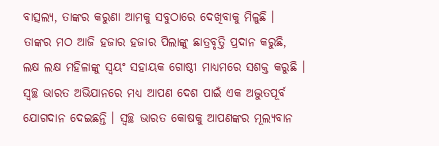ବାତ୍ସଲ୍ୟ, ତାଙ୍କର କରୁଣା ଆମକୁ ସବୁଠାରେ ଦେଖିବାକୁ ମିଳୁଛି । ତାଙ୍କର ମଠ ଆଜି ହଜାର ହଜାର ପିଲାଙ୍କୁ ଛାତ୍ରବୃତ୍ତି ପ୍ରଦାନ କରୁଛି, ଲକ୍ଷ ଲକ୍ଷ ମହିଳାଙ୍କୁ ସ୍ୱୟଂ ସହାୟକ ଗୋଷ୍ଠୀ ମାଧ୍ୟମରେ ସଶକ୍ତ କରୁଛି । ସ୍ବଚ୍ଛ ଭାରତ ଅଭିଯାନରେ ମଧ୍ୟ ଆପଣ ଦେଶ ପାଇଁ ଏକ ଅଦ୍ଭୁତପୂର୍ବ ଯୋଗଦାନ ଦେଇଛନ୍ତି । ସ୍ବଚ୍ଛ ଭାରତ କୋଷକୁ ଆପଣଙ୍କର ମୂଲ୍ୟବାନ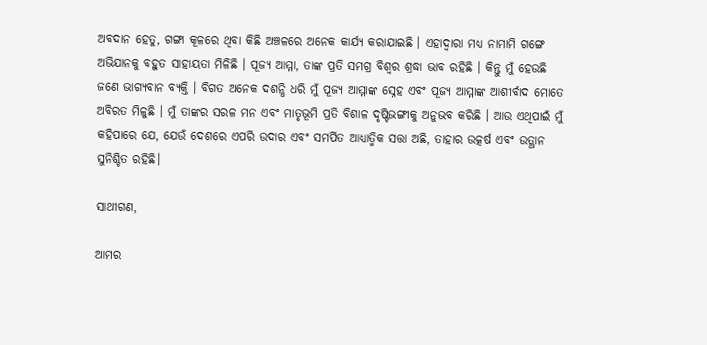ଅବଦାନ ହେତୁ, ଗଙ୍ଗା କୂଳରେ ଥିବା କିଛି ଅଞ୍ଚଳରେ ଅନେକ କାର୍ଯ୍ୟ କରାଯାଇଛି । ଏହାଦ୍ବାରା ମଧ୍ୟ ନାମାମି ଗଙ୍ଗେ ଅଭିଯାନକୁ ବହୁତ ସାହାୟତା ମିଳିଛି । ପୂଜ୍ୟ ଆମ୍ମା, ତାଙ୍କ ପ୍ରତି ସମଗ୍ର ବିଶ୍ୱର ଶ୍ରଦ୍ଧା ଭାବ ରହିଛି । କିନ୍ତୁ ମୁଁ ହେଉଛି ଜଣେ ଭାଗ୍ୟବାନ ବ୍ୟକ୍ତି । ବିଗତ ଅନେକ ଦଶନ୍ଧି ଧରି ମୁଁ ପୂଜ୍ୟ ଆମ୍ମାଙ୍କ ସ୍ନେହ ଏବଂ ପୂଜ୍ୟ ଆମ୍ମାଙ୍କ ଆଶୀର୍ବାଦ ମୋତେ ଅବିରତ ମିଳୁଛି । ମୁଁ ତାଙ୍କର ସରଳ ମନ ଏବଂ ମାତୃଭୂମି ପ୍ରତି ବିଶାଳ ଦୃଷ୍ଟିଭଙ୍ଗୀକୁ ଅନୁଭବ କରିଛି । ଆଉ ଏଥିପାଇଁ ମୁଁ କହିପାରେ ଯେ, ଯେଉଁ ଦେଶରେ ଏପରି ଉଦାର ଏବଂ ସମର୍ପିତ ଆଧ୍ୟାତ୍ମିକ ସତ୍ତା ଅଛି, ତାହାର ଉତ୍କର୍ଷ ଏବଂ ଉତ୍ଥାନ ସୁନିଶ୍ଚିତ ରହିଛି।

ସାଥୀଗଣ,

ଆମର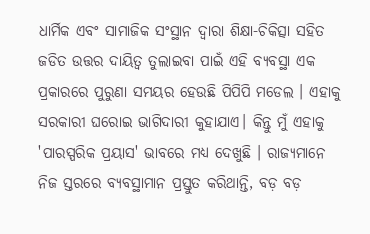ଧାର୍ମିକ ଏବଂ ସାମାଜିକ ସଂସ୍ଥାନ ଦ୍ୱାରା ଶିକ୍ଷା-ଚିକିତ୍ସା ସହିତ ଜଡିତ ଉତ୍ତର ‌ଦାୟିତ୍ୱ ତୁଲାଇବା ପାଇଁ ଏହି ବ୍ୟବସ୍ଥା ଏକ ପ୍ରକାରରେ ପୁରୁଣା ସମୟର ହେଉଛି ପିପିପି ମଡେଲ । ଏହାକୁ ସରକାରୀ ଘରୋଇ ଭାଗିଦାରୀ କୁହାଯାଏ। କିନ୍ତୁ ମୁଁ ଏହାକୁ 'ପାରସ୍ପରିକ ପ୍ରୟାସ' ଭାବରେ ମଧ୍ୟ ଦେଖୁଛି । ରାଜ୍ୟମାନେ ନିଜ ସ୍ତରରେ ବ୍ୟବସ୍ଥାମାନ ପ୍ରସ୍ତୁତ କରିଥାନ୍ତି, ବଡ଼ ବଡ଼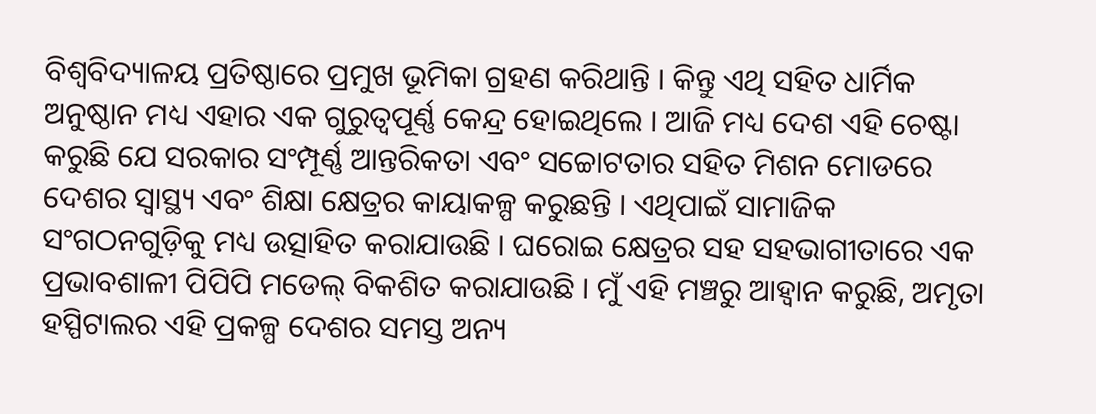ବିଶ୍ୱବିଦ୍ୟାଳୟ ପ୍ରତିଷ୍ଠାରେ ପ୍ରମୁଖ ଭୂମିକା ଗ୍ରହଣ କରିଥାନ୍ତି । କିନ୍ତୁ ଏଥି ସହିତ ଧାର୍ମିକ ଅନୁଷ୍ଠାନ ମଧ୍ୟ ଏହାର ଏକ ଗୁରୁତ୍ୱପୂର୍ଣ୍ଣ କେନ୍ଦ୍ର ହୋଇଥିଲେ । ଆଜି ମଧ୍ୟ ଦେଶ ଏହି ଚେଷ୍ଟା କରୁଛି ଯେ ସରକାର ସଂମ୍ପୂର୍ଣ୍ଣ ଆନ୍ତରିକତା ଏବଂ ସଚ୍ଚୋଟତାର ସହିତ ମିଶନ ମୋଡରେ ଦେଶର ସ୍ୱାସ୍ଥ୍ୟ ଏବଂ ଶିକ୍ଷା କ୍ଷେତ୍ରର କାୟାକଳ୍ପ କରୁଛନ୍ତି । ଏଥିପାଇଁ ସାମାଜିକ ସଂଗଠନଗୁଡ଼ିକୁ ମଧ୍ୟ ଉତ୍ସାହିତ କରାଯାଉଛି । ଘରୋଇ କ୍ଷେତ୍ରର ସହ ସହଭାଗୀତାରେ ଏକ ପ୍ରଭାବଶାଳୀ ପିପିପି ମଡେଲ୍ ବିକଶିତ କରାଯାଉଛି । ମୁଁ ଏହି ମଞ୍ଚରୁ ଆହ୍ବାନ କରୁଛି, ଅମୃତା ହସ୍ପିଟାଲର ଏହି ପ୍ରକଳ୍ପ ଦେଶର ସମସ୍ତ ଅନ୍ୟ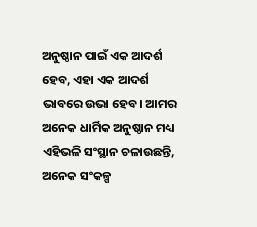ଅନୁଷ୍ଠାନ ପାଇଁ ଏକ ଆଦର୍ଶ ହେବ, ଏହା ଏକ ଆଦର୍ଶ ଭାବରେ ଉଭା ହେବ। ଆମର ଅନେକ ଧାର୍ମିକ ଅନୁଷ୍ଠାନ ମଧ୍ୟ ଏହିଭଳି ସଂସ୍ଥାନ ଚଳାଉଛନ୍ତି, ଅନେକ ସଂକଳ୍ପ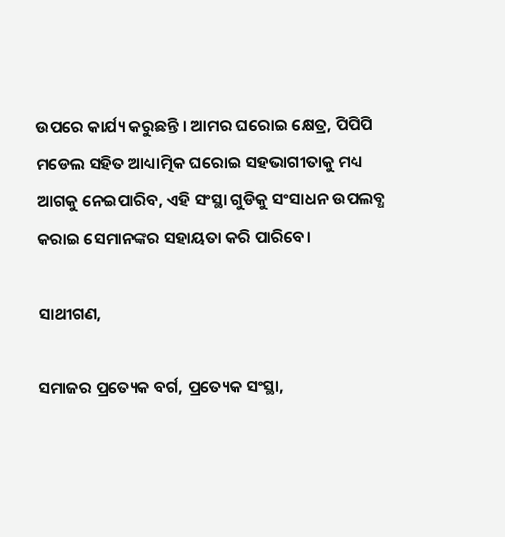ଉପରେ କାର୍ଯ୍ୟ କରୁଛନ୍ତି । ଆମର ଘରୋଇ କ୍ଷେତ୍ର, ପିପିପି ମଡେଲ ସହିତ ଆଧ୍ୟାତ୍ମିକ ଘରୋଇ ସହଭାଗୀତାକୁ ମଧ୍ୟ ଆଗକୁ ନେଇପାରିବ, ଏହି ସଂସ୍ଥା ଗୁଡିକୁ ସଂସାଧନ ଉପଲବ୍ଧ କରାଇ ସେମାନଙ୍କର ସହାୟତା କରି ପାରିବେ।

ସାଥୀଗଣ,

ସମାଜର ପ୍ରତ୍ୟେକ ବର୍ଗ, ପ୍ରତ୍ୟେକ ସଂସ୍ଥା,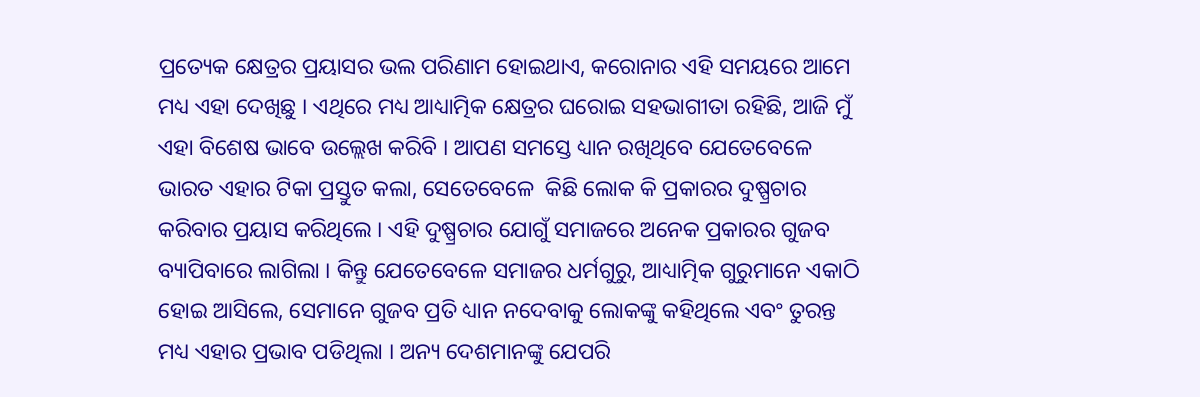ପ୍ରତ୍ୟେକ କ୍ଷେତ୍ରର ପ୍ରୟାସର ଭଲ ପରିଣାମ ହୋଇଥାଏ, କରୋନାର ଏହି ସମୟରେ ଆମେ ମଧ୍ୟ ଏହା ଦେଖିଛୁ । ଏଥିରେ ମଧ୍ୟ ଆଧ୍ୟାତ୍ମିକ କ୍ଷେତ୍ରର ଘରୋଇ ସହଭାଗୀତା ରହିଛି, ଆଜି ମୁଁ ଏହା ବିଶେଷ ଭାବେ ଉଲ୍ଲେଖ କରିବି । ଆପଣ ସମସ୍ତେ ଧ୍ୟାନ ରଖିଥିବେ ଯେତେବେଳେ ଭାରତ ଏହାର ଟିକା ପ୍ରସ୍ତୁତ କଲା, ସେତେବେଳେ  କିଛି ଲୋକ କି ପ୍ରକାରର ଦୁଷ୍ପ୍ରଚାର କରିବାର ପ୍ରୟାସ କରିଥିଲେ । ଏହି ଦୁଷ୍ପ୍ରଚାର ଯୋଗୁଁ ସମାଜରେ ଅନେକ ପ୍ରକାରର ଗୁଜବ ବ୍ୟାପିବାରେ ଲାଗିଲା । କିନ୍ତୁ ଯେତେବେଳେ ସମାଜର ଧର୍ମଗୁରୁ, ଆଧ୍ୟାତ୍ମିକ ଗୁରୁମାନେ ଏକାଠି ହୋଇ ଆସିଲେ, ସେମାନେ ଗୁଜବ ପ୍ରତି ଧ୍ୟାନ ନଦେବାକୁ ଲୋକଙ୍କୁ କହିଥିଲେ ଏବଂ ତୁରନ୍ତ ମଧ୍ୟ ଏହାର ପ୍ରଭାବ ପଡିଥିଲା । ଅନ୍ୟ ଦେଶମାନଙ୍କୁ ଯେପରି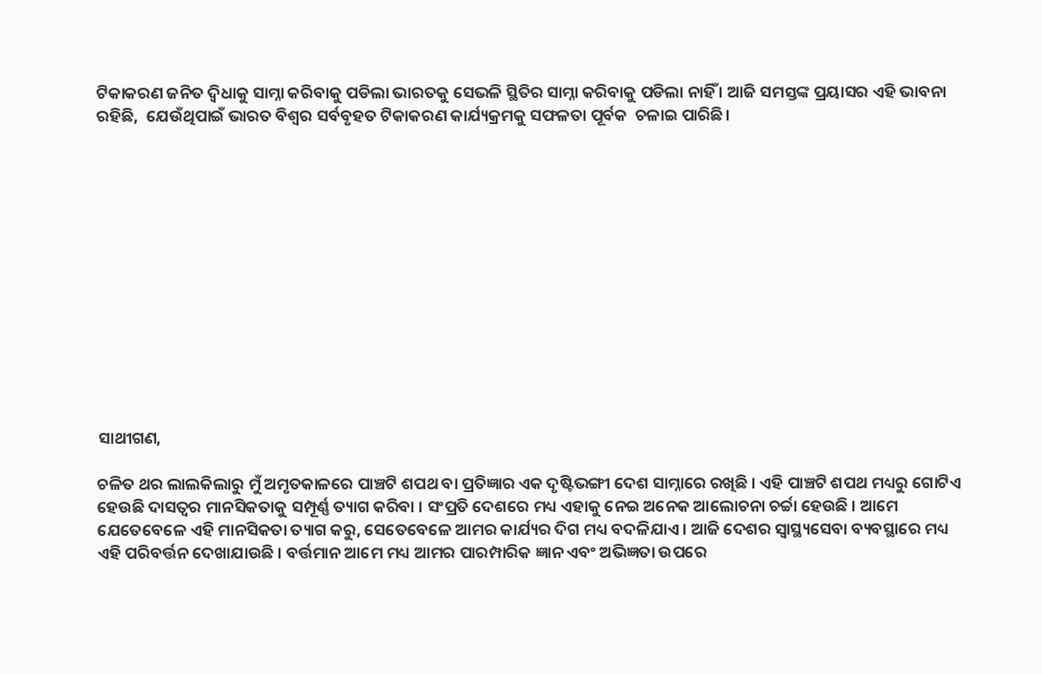ଟିକାକରଣ ଜନିତ ଦ୍ୱିଧାକୁ ସାମ୍ନା କରିବାକୁ ପଡିଲା ଭାରତକୁ ସେଭଳି ସ୍ଥିତିର ସାମ୍ନା କରିବାକୁ ପଡିଲା ନାହିଁ । ଆଜି ସମସ୍ତଙ୍କ ପ୍ରୟାସର ଏହି ଭାବନା ରହିଛି,  ଯେଉଁଥିପାଇଁ ଭାରତ ବିଶ୍ୱର ସର୍ବବୃହତ ଟିକାକରଣ କାର୍ଯ୍ୟକ୍ରମକୁ ସଫଳତା ପୂର୍ବକ  ଚଳାଇ ପାରିଛି।













ସାଥୀଗଣ,

ଚଳିତ ଥର ଲାଲକିଲାରୁ ମୁଁ ଅମୃତକାଳରେ ପାଞ୍ଚଟି ଶପଥ ବା ପ୍ରତିଜ୍ଞାର ଏକ ଦୃଷ୍ଟିଭଙ୍ଗୀ ଦେଶ ସାମ୍ନାରେ ରଖିଛି । ଏହି ପାଞ୍ଚଟି ଶପଥ ମଧ୍ୟରୁ ଗୋଟିଏ ହେଉଛି ଦାସତ୍ୱର ମାନସିକତାକୁ ସମ୍ପୂର୍ଣ୍ଣ ତ୍ୟାଗ କରିବା । ସଂପ୍ରତି ଦେଶରେ ମଧ୍ୟ ଏହାକୁ ନେଇ ଅନେକ ଆଲୋଚନା ଚର୍ଚ୍ଚା ହେଉଛି । ଆମେ ଯେତେବେଳେ ଏହି ମାନସିକତା ତ୍ୟାଗ କରୁ, ସେତେବେଳେ ଆମର କାର୍ଯ୍ୟର ଦିଗ ମଧ୍ୟ ବଦଳିଯାଏ । ଆଜି ଦେଶର ସ୍ୱାସ୍ଥ୍ୟସେବା ବ୍ୟବସ୍ଥାରେ ମଧ୍ୟ ଏହି ପରିବର୍ତ୍ତନ ଦେଖାଯାଉଛି । ବର୍ତ୍ତମାନ ଆମେ ମଧ୍ୟ ଆମର ପାରମ୍ପାରିକ ଜ୍ଞାନ ଏବଂ ଅଭିଜ୍ଞତା ଉପରେ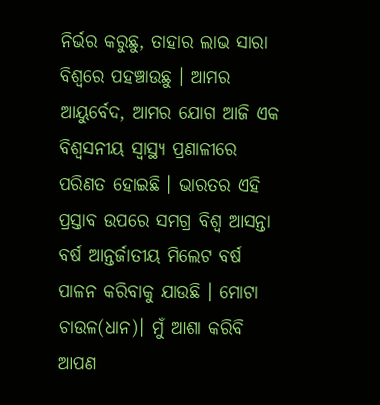ନିର୍ଭର କରୁଛୁ, ତାହାର ଲାଭ ସାରା ବିଶ୍ବରେ ପହଞ୍ଚାଉଛୁ । ଆମର ଆୟୁର୍ବେଦ, ଆମର ଯୋଗ ଆଜି ଏକ ବିଶ୍ବସନୀୟ ସ୍ବାସ୍ଥ୍ୟ ପ୍ରଣାଳୀରେ ପରିଣତ ହୋଇଛି । ଭାରତର ଏହି ପ୍ରସ୍ତାବ ଉପରେ ସମଗ୍ର ବିଶ୍ୱ ଆସନ୍ତା ବର୍ଷ ଆନ୍ତର୍ଜାତୀୟ ମିଲେଟ ବର୍ଷ ପାଳନ କରିବାକୁ ଯାଉଛି । ମୋଟା ଚାଉଳ(ଧାନ)। ମୁଁ ଆଶା କରିବି ଆପଣ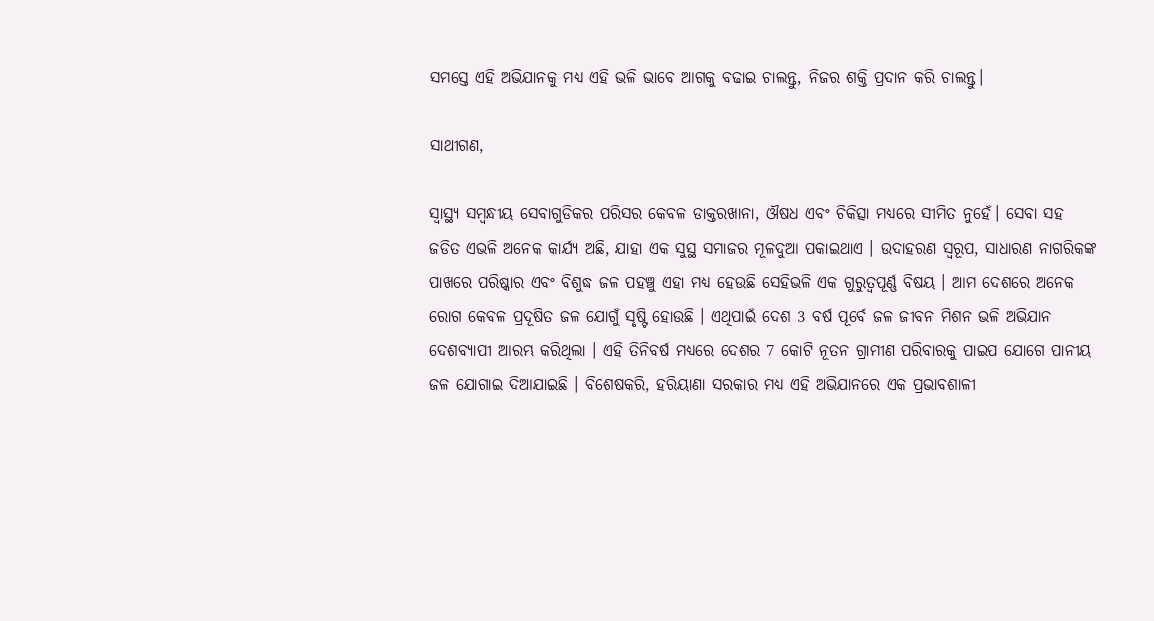ସମସ୍ତେ ଏହି ଅଭିଯାନକୁ ମଧ୍ୟ ଏହି ଭଳି ଭାବେ ଆଗକୁ ବଢାଇ ଚାଲନ୍ତୁ, ନିଜର ଶକ୍ତି ପ୍ରଦାନ କରି ଚାଲନ୍ତୁ।

ସାଥୀଗଣ,

ସ୍ୱାସ୍ଥ୍ୟ ସମ୍ବନ୍ଧୀୟ ସେବାଗୁଡିକର ପରିସର କେବଳ ଡାକ୍ତରଖାନା, ଔଷଧ ଏବଂ ଚିକିତ୍ସା ମଧ୍ୟରେ ସୀମିତ ନୁହେଁ। ସେବା ସହ ଜଡିତ ଏଭଳି ଅନେକ କାର୍ଯ୍ୟ ଅଛି, ଯାହା ଏକ ସୁସ୍ଥ ସମାଜର ମୂଳଦୁଆ ପକାଇଥାଏ । ଉଦାହରଣ ସ୍ୱରୂପ, ସାଧାରଣ ନାଗରିକଙ୍କ ପାଖରେ ପରିଷ୍କାର ଏବଂ ବିଶୁଦ୍ଧ ଜଳ ପହଞ୍ଚୁ ଏହା ମଧ୍ୟ ହେଉଛି ସେହିଭଳି ଏକ ଗୁରୁତ୍ୱପୂର୍ଣ୍ଣ ବିଷୟ । ଆମ ଦେଶରେ ଅନେକ ରୋଗ କେବଳ ପ୍ରଦୂଷିତ ଜଳ ଯୋଗୁଁ ସୃଷ୍ଟି ହୋଉଛି । ଏଥିପାଇଁ ଦେଶ 3 ବର୍ଷ ପୂର୍ବେ ଜଳ ଜୀବନ ମିଶନ ଭଳି ଅଭିଯାନ ଦେଶବ୍ୟାପୀ ଆରମ୍ଭ କରିଥିଲା । ଏହି ତିନିବର୍ଷ ମଧ୍ୟରେ ଦେଶର 7 କୋଟି ନୂତନ ଗ୍ରାମୀଣ ପରିବାରକୁ ପାଇପ ଯୋଗେ ପାନୀୟ ଜଳ ଯୋଗାଇ ଦିଆଯାଇଛି । ବିଶେଷକରି, ହରିୟାଣା ସରକାର ମଧ୍ୟ ଏହି ଅଭିଯାନରେ ଏକ ପ୍ରଭାବଶାଳୀ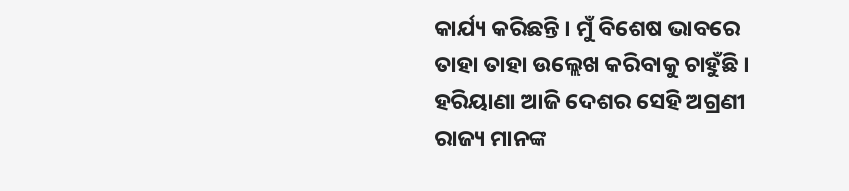କାର୍ଯ୍ୟ କରିଛନ୍ତି । ମୁଁ ବିଶେଷ ଭାବରେ ତାହା ତାହା ଉଲ୍ଲେଖ କରିବାକୁ ଚାହୁଁଛି । ହରିୟାଣା ଆଜି ଦେଶର ସେହି ଅଗ୍ରଣୀ ରାଜ୍ୟ ମାନଙ୍କ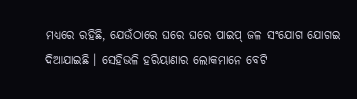ମଧ୍ୟରେ ରହିଛି, ଯେଉଁଠାରେ ଘ‌ରେ ଘରେ ପାଇପ୍ ଜଳ ସଂଯୋଗ ଯୋଗଇ ଦିଆଯାଇଛି । ସେହିଭଳି ହରିୟାଣାର ଲୋକମାନେ ବେଟି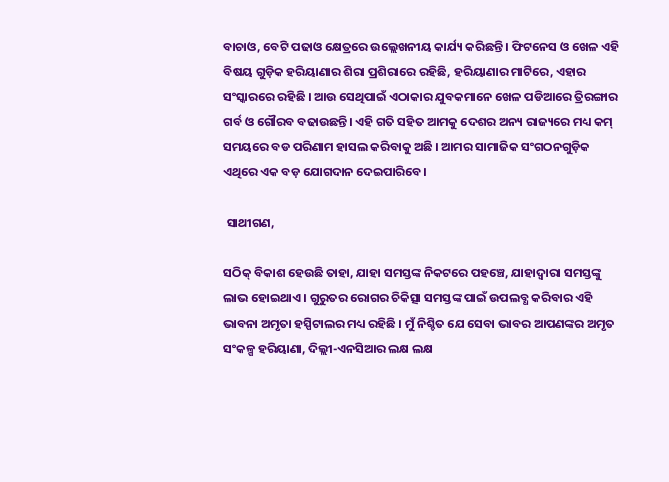ବାଚାଓ, ବେଟି ପଢାଓ କ୍ଷେତ୍ରରେ ଉଲ୍ଲେଖନୀୟ କାର୍ଯ୍ୟ କରିଛନ୍ତି । ଫିଟନେସ ଓ ଖେଳ ଏହି ବିଷୟ ଗୁଡ଼ିକ ହରିୟାଣାର ଶିରା ପ୍ରଶିରାରେ ରହିଛି, ହରିୟାଣାର ମାଟିରେ, ଏହାର ସଂସ୍କାରରେ ରହିଛି । ଆଉ ସେଥିପାଇଁ ଏଠାକାର ଯୁବକମାନେ ଖେଳ ପଡିଆରେ ତ୍ରିରଙ୍ଗାର ଗର୍ବ ଓ ଗୌରବ ବଢାଉଛନ୍ତି। ଏହି ଗତି ସହିତ ଆମକୁ ଦେଶର ଅନ୍ୟ ରାଜ୍ୟରେ ମଧ୍ୟ କମ୍ ସମୟରେ ବଡ ପରିଣାମ ହାସଲ କରିବାକୁ ଅଛି । ଆମର ସାମାଜିକ ସଂଗଠନଗୁଡ଼ିକ ଏଥିରେ ଏକ ବଡ଼ ଯୋଗଦାନ ଦେଇପାରିବେ।

 ସାଥୀଗଣ,

ସଠିକ୍ ବିକାଶ ହେଉଛି ତାହା, ଯାହା ସମସ୍ତଙ୍କ ନିକଟରେ ପହଞ୍ଚେ, ଯାହାଦ୍ବାରା ସମସ୍ତଙ୍କୁ ଲାଭ ହୋଇଥାଏ । ଗୁରୁତର ରୋଗର ଚିକିତ୍ସା ସମସ୍ତଙ୍କ ପାଇଁ ଉପଲବ୍ଧ କରିବାର ଏହି ଭାବନା ଅମୃତା ହସ୍ପିଟାଲର ମଧ୍ୟ ରହିଛି । ମୁଁ ନିଶ୍ଚିତ ଯେ ସେବା ଭାବର ଆପଣଙ୍କର ଅମୃତ ସଂକଳ୍ପ ହରିୟାଣା, ଦିଲ୍ଲୀ-ଏନସିଆର ଲକ୍ଷ ଲକ୍ଷ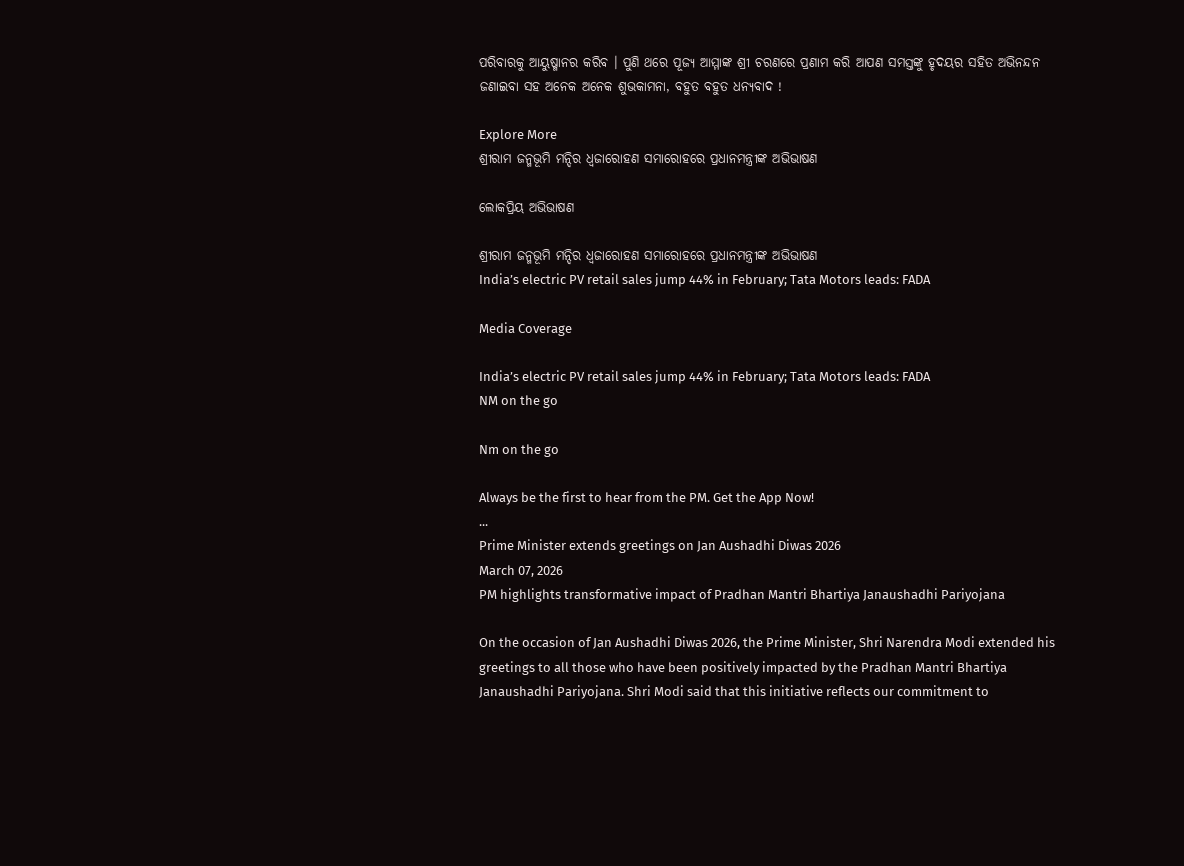ପରିବାରକୁ ଆୟୁଷ୍ମାନର କରିବ । ପୁଣି ଥରେ ପୂଜ୍ୟ ଆମ୍ମାଙ୍କ ଶ୍ରୀ ଚରଣରେ ପ୍ରଣାମ କରି ଆପଣ ସମସ୍ତଙ୍କୁ ହୃଦୟର ସହିତ ଅଭିନନ୍ଦନ ଜଣାଇବା ସହ ଅନେକ ଅନେକ ଶୁଭକାମନା, ବହୁତ ବହୁତ ଧନ୍ୟବାଦ !

Explore More
ଶ୍ରୀରାମ ଜନ୍ମଭୂମି ମନ୍ଦିର ଧ୍ଵଜାରୋହଣ ସମାରୋହରେ ପ୍ରଧାନମନ୍ତ୍ରୀଙ୍କ ଅଭିଭାଷଣ

ଲୋକପ୍ରିୟ ଅଭିଭାଷଣ

ଶ୍ରୀରାମ ଜନ୍ମଭୂମି ମନ୍ଦିର ଧ୍ଵଜାରୋହଣ ସମାରୋହରେ ପ୍ରଧାନମନ୍ତ୍ରୀଙ୍କ ଅଭିଭାଷଣ
India’s electric PV retail sales jump 44% in February; Tata Motors leads: FADA

Media Coverage

India’s electric PV retail sales jump 44% in February; Tata Motors leads: FADA
NM on the go

Nm on the go

Always be the first to hear from the PM. Get the App Now!
...
Prime Minister extends greetings on Jan Aushadhi Diwas 2026
March 07, 2026
PM highlights transformative impact of Pradhan Mantri Bhartiya Janaushadhi Pariyojana

On the occasion of Jan Aushadhi Diwas 2026, the Prime Minister, Shri Narendra Modi extended his greetings to all those who have been positively impacted by the Pradhan Mantri Bhartiya Janaushadhi Pariyojana. Shri Modi said that this initiative reflects our commitment to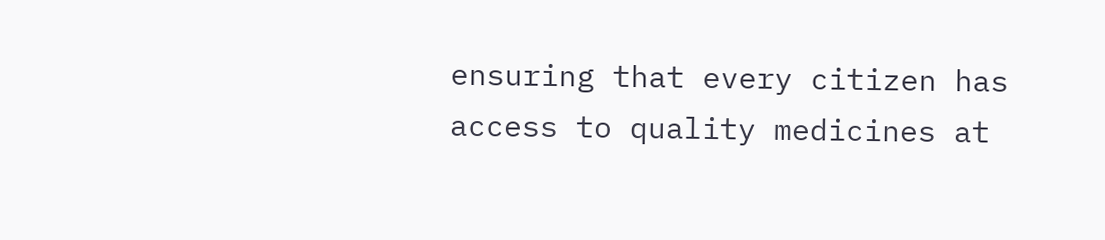ensuring that every citizen has access to quality medicines at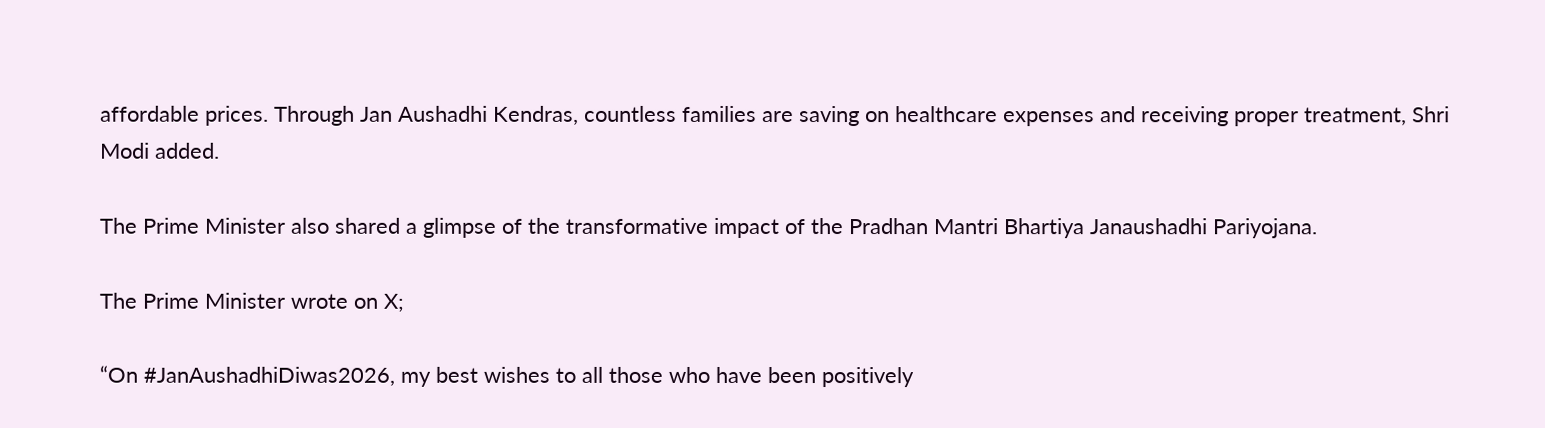affordable prices. Through Jan Aushadhi Kendras, countless families are saving on healthcare expenses and receiving proper treatment, Shri Modi added.

The Prime Minister also shared a glimpse of the transformative impact of the Pradhan Mantri Bhartiya Janaushadhi Pariyojana.

The Prime Minister wrote on X;

“On #JanAushadhiDiwas2026, my best wishes to all those who have been positively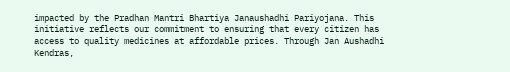impacted by the Pradhan Mantri Bhartiya Janaushadhi Pariyojana. This initiative reflects our commitment to ensuring that every citizen has access to quality medicines at affordable prices. Through Jan Aushadhi Kendras,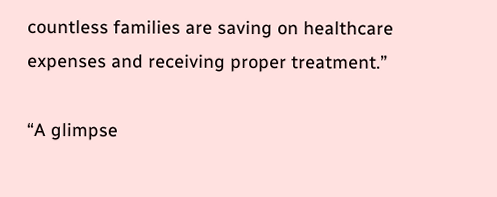countless families are saving on healthcare expenses and receiving proper treatment.”

“A glimpse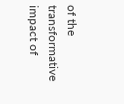of the transformative impact of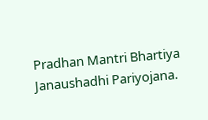Pradhan Mantri Bhartiya Janaushadhi Pariyojana.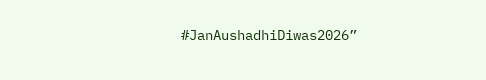#JanAushadhiDiwas2026”